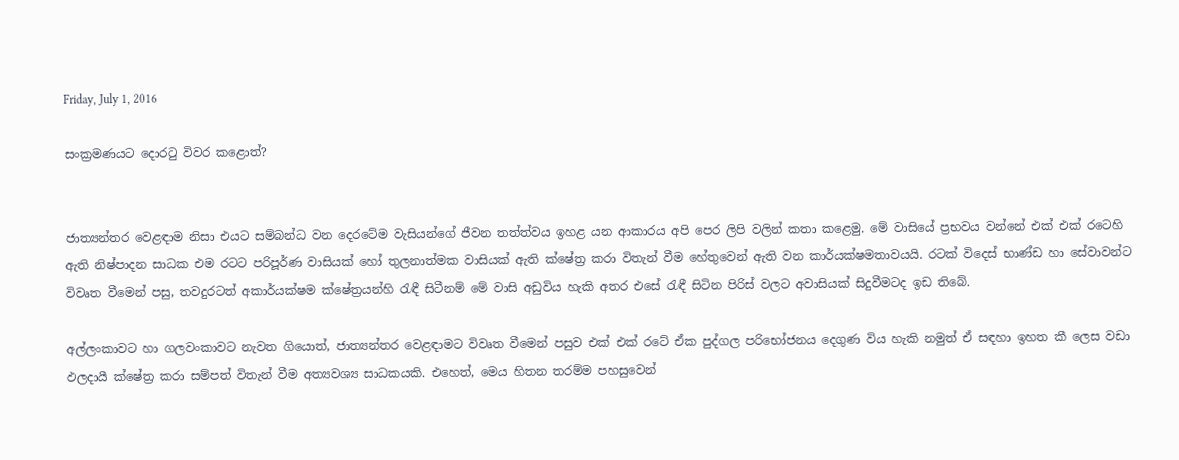Friday, July 1, 2016

සංක්‍රමණයට දොරටු විවර කළොත්?


ජාත්‍යන්තර වෙළඳාම නිසා එයට සම්බන්ධ වන දෙරටේම වැසියන්ගේ ජීවන තත්ත්වය ඉහළ යන ආකාරය අපි පෙර ලිපි වලින් කතා කළෙමු. මේ වාසියේ ප්‍රභවය වන්නේ එක් එක් රටෙහි ඇති නිෂ්පාදන සාධක එම රටට පරිපූර්ණ වාසියක් හෝ තුලනාත්මක වාසියක් ඇති ක්ෂේත්‍ර කරා විතැන් වීම හේතුවෙන් ඇති වන කාර්යක්ෂමතාවයයි. රටක් විදෙස් භාණ්ඩ හා සේවාවන්ට විවෘත වීමෙන් පසු, තවදුරටත් අකාර්යක්ෂම ක්ෂේත්‍රයන්හි රැඳී සිටීනම් මේ වාසි අඩුවිය හැකි අතර එසේ රැඳී සිටින පිරිස් වලට අවාසියක් සිදුවීමටද ඉඩ තිබේ.

අල්ලංකාවට හා ගලවංකාවට නැවත ගියොත්, ජාත්‍යන්තර වෙළඳාමට විවෘත වීමෙන් පසුව එක් එක් රටේ ඒක පුද්ගල පරිභෝජනය දෙගුණ විය හැකි නමුත් ඒ සඳහා ඉහත කී ලෙස වඩා ඵලදායී ක්ෂේත්‍ර කරා සම්පත් විතැන් වීම අත්‍යවශ්‍ය සාධකයකි. එහෙත්, මෙය හිතන තරම්ම පහසුවෙන්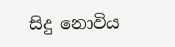සිදු නොවිය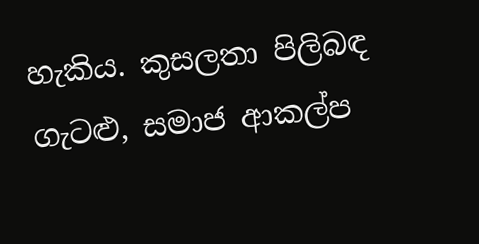හැකිය. කුසලතා පිලිබඳ ගැටළු, සමාජ ආකල්ප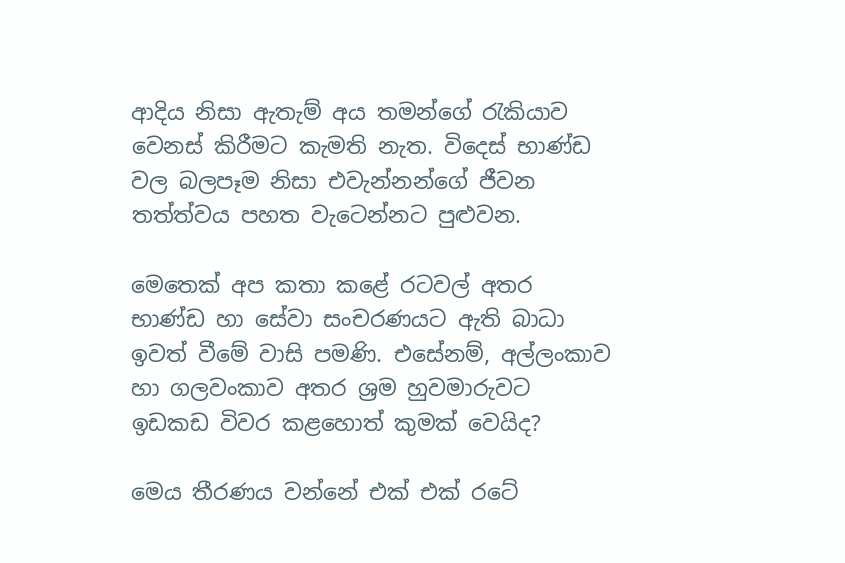ආදිය නිසා ඇතැම් අය තමන්ගේ රැකියාව වෙනස් කිරීමට කැමති නැත. විදෙස් භාණ්ඩ වල බලපෑම නිසා එවැන්නන්ගේ ජීවන තත්ත්වය පහත වැටෙන්නට පුළුවන.

මෙතෙක් අප කතා කළේ රටවල් අතර භාණ්ඩ හා සේවා සංචරණයට ඇති බාධා ඉවත් වීමේ වාසි පමණි. එසේනම්, අල්ලංකාව හා ගලවංකාව අතර ශ්‍රම හුවමාරුවට ඉඩකඩ විවර කළහොත් කුමක් වෙයිද?

මෙය තීරණය වන්නේ එක් එක් රටේ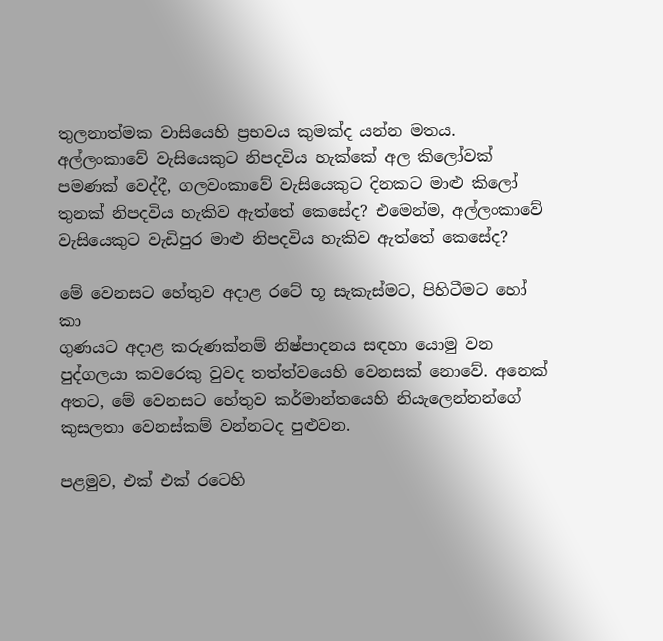තුලනාත්මක වාසියෙහි ප්‍රභවය කුමක්ද යන්න මතය. අල්ලංකාවේ වැසියෙකුට නිපදවිය හැක්කේ අල කිලෝවක් පමණක් වෙද්දී, ගලවංකාවේ වැසියෙකුට දිනකට මාළු කිලෝ තුනක් නිපදවිය හැකිව ඇත්තේ කෙසේද? එමෙන්ම, අල්ලංකාවේ වැසියෙකුට වැඩිපුර මාළු නිපදවිය හැකිව ඇත්තේ කෙසේද?

මේ වෙනසට හේතුව අදාළ රටේ භූ සැකැස්මට, පිහිටීමට හෝ කා
ගුණයට අදාළ කරුණක්නම් නිෂ්පාදනය සඳහා යොමු වන පුද්ගලයා කවරෙකු වුවද තත්ත්වයෙහි වෙනසක් නොවේ. අනෙක් අතට, මේ වෙනසට හේතුව කර්මාන්තයෙහි නියැලෙන්නන්ගේ කුසලතා වෙනස්කම් වන්නටද පුළුවන.

පළමුව, එක් එක් රටෙහි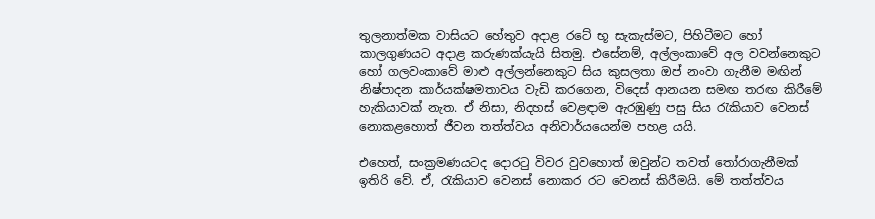තුලනාත්මක වාසියට හේතුව අදාළ රටේ භූ සැකැස්මට, පිහිටීමට හෝ කාලගුණයට අදාළ කරුණක්යැයි සිතමු. එසේනම්, අල්ලංකාවේ අල වවන්නෙකුට හෝ ගලවංකාවේ මාළු අල්ලන්නෙකුට සිය කුසලතා ඔප් නංවා ගැනීම මඟින් නිෂ්පාදන කාර්යක්ෂමතාවය වැඩි කරගෙන, විදෙස් ආනයන සමඟ තරඟ කිරීමේ හැකියාවක් නැත. ඒ නිසා, නිදහස් වෙළඳාම ඇරඹුණු පසු සිය රැකියාව වෙනස් නොකළහොත් ජීවන තත්ත්වය අනිවාර්යයෙන්ම පහළ යයි.

එහෙත්, සංක්‍රමණයටද දොරටු විවර වුවහොත් ඔවුන්ට තවත් තෝරාගැනීමක් ඉතිරි වේ. ඒ, රැකියාව වෙනස් නොකර රට වෙනස් කිරීමයි. මේ තත්ත්වය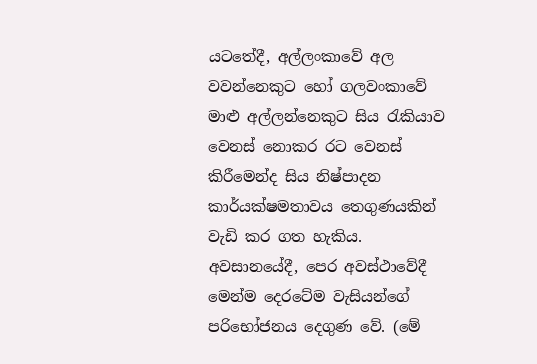යටතේදී, අල්ලංකාවේ අල වවන්නෙකුට හෝ ගලවංකාවේ මාළු අල්ලන්නෙකුට සිය රැකියාව වෙනස් නොකර රට වෙනස් කිරීමෙන්ද සිය නිෂ්පාදන කාර්යක්ෂමතාවය තෙගුණයකින් වැඩි කර ගත හැකිය. අවසානයේදී, පෙර අවස්ථාවේදී මෙන්ම දෙරටේම වැසියන්ගේ පරිභෝජනය දෙගුණ වේ. (මේ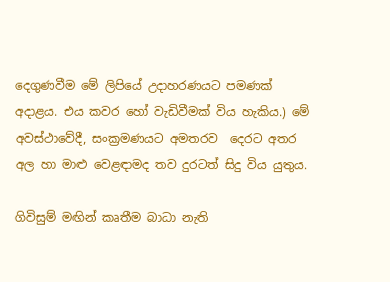දෙගුණවීම මේ ලිපියේ උදාහරණයට පමණක් අදාළය. එය කවර හෝ වැඩිවීමක් විය හැකිය.) මේ අවස්ථාවේදී, සංක්‍රමණයට අමතරව  දෙරට අතර අල හා මාළු වෙළඳාමද තව දුරටත් සිදු විය යුතුය.

ගිවිසුම් මඟින් කෘතීම බාධා නැති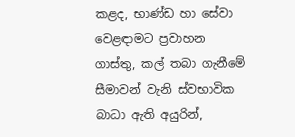කළද, භාණ්ඩ හා සේවා වෙළඳාමට ප්‍රවාහන ගාස්තු, කල් තබා ගැනීමේ සීමාවන් වැනි ස්වභාවික බාධා ඇති අයුරින්,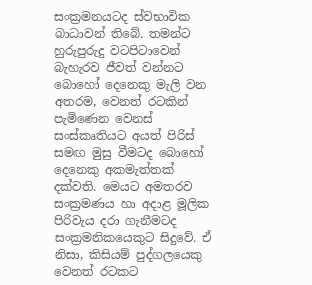සංක්‍රමනයටද ස්වභාවික බාධාවන් තිබේ. තමන්ට හුරුපුරුදු වටපිටාවෙන් බැහැරව ජීවත් වන්නට බොහෝ දෙනෙකු මැලි වන අතරම, වෙනත් රටකින් පැමිණෙන වෙනස් සංස්කෘතියට අයත් පිරිස් සමඟ මුසු වීමටද බොහෝ දෙනෙකු අකමැත්තක් දක්වති. මෙයට අමතරව සංක්‍රමණය හා අදාළ මූලික පිරිවැය දරා ගැනීමටද සංක්‍රමනිකයෙකුට සිදුවේ. ඒ නිසා, කිසියම් පුද්ගලයෙකු වෙනත් රටකට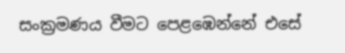සංක්‍රමණය වීමට පෙළඹෙන්නේ එසේ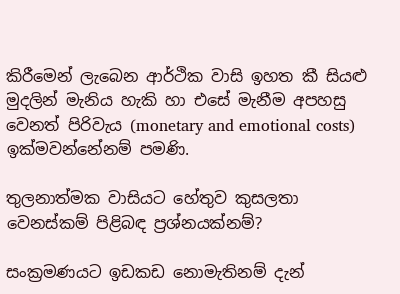කිරීමෙන් ලැබෙන ආර්ථික වාසි ඉහත කී සියළු මුදලින් මැනිය හැකි හා එසේ මැනීම අපහසු වෙනත් පිරිවැය (monetary and emotional costs) ඉක්මවන්නේනම් පමණි.

තුලනාත්මක වාසියට හේතුව කුසලතා වෙනස්කම් පිළිබඳ ප්‍රශ්නයක්නම්?

සංක්‍රමණයට ඉඩකඩ නොමැතිනම් දැන්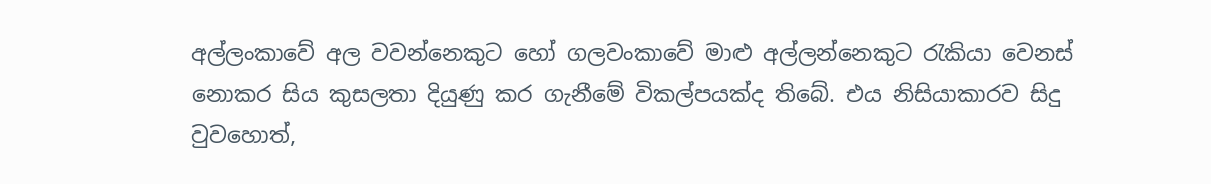අල්ලංකාවේ අල වවන්නෙකුට හෝ ගලවංකාවේ මාළු අල්ලන්නෙකුට රැකියා වෙනස් නොකර සිය කුසලතා දියුණු කර ගැනීමේ විකල්පයක්ද තිබේ. එය නිසියාකාරව සිදු වුවහොත්,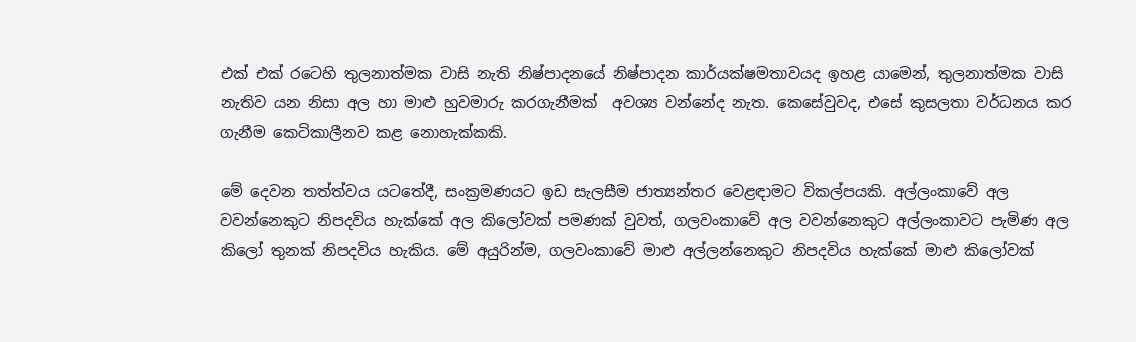එක් එක් රටෙහි තුලනාත්මක වාසි නැති නිෂ්පාදනයේ නිෂ්පාදන කාර්යක්ෂමතාවයද ඉහළ යාමෙන්, තුලනාත්මක වාසි නැතිව යන නිසා අල හා මාළු හුවමාරු කරගැනීමක්  අවශ්‍ය වන්නේද නැත. කෙසේවුවද, එසේ කුසලතා වර්ධනය කර ගැනීම කෙටිකාලීනව කළ නොහැක්කකි.

මේ දෙවන තත්ත්වය යටතේදී, සංක්‍රමණයට ඉඩ සැලසීම ජාත්‍යන්තර වෙළඳාමට විකල්පයකි. අල්ලංකාවේ අල වවන්නෙකුට නිපදවිය හැක්කේ අල කිලෝවක් පමණක් වුවත්, ගලවංකාවේ අල වවන්නෙකුට අල්ලංකාවට පැමිණ අල කිලෝ තුනක් නිපදවිය හැකිය. මේ අයුරින්ම, ගලවංකාවේ මාළු අල්ලන්නෙකුට නිපදවිය හැක්කේ මාළු කිලෝවක්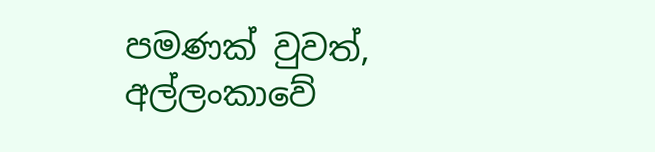පමණක් වුවත්, අල්ලංකාවේ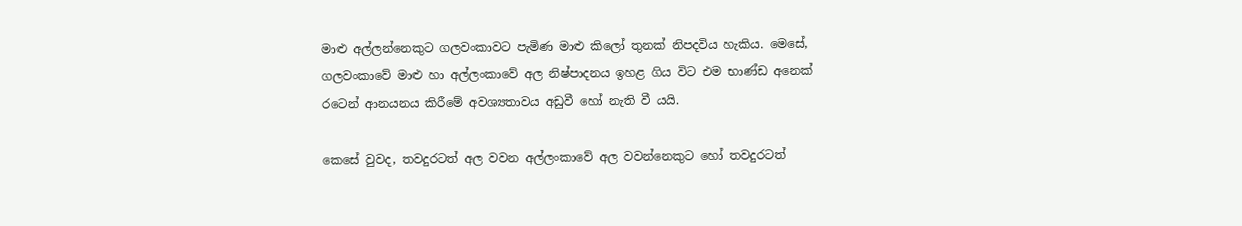මාළු අල්ලන්නෙකුට ගලවංකාවට පැමිණ මාළු කිලෝ තුනක් නිපදවිය හැකිය. මෙසේ, ගලවංකාවේ මාළු හා අල්ලංකාවේ අල නිෂ්පාදනය ඉහළ ගිය විට එම භාණ්ඩ අනෙක් රටෙන් ආනයනය කිරීමේ අවශ්‍යතාවය අඩුවී හෝ නැති වී යයි.

කෙසේ වුවද, තවදුරටත් අල වවන අල්ලංකාවේ අල වවන්නෙකුට හෝ තවදුරටත්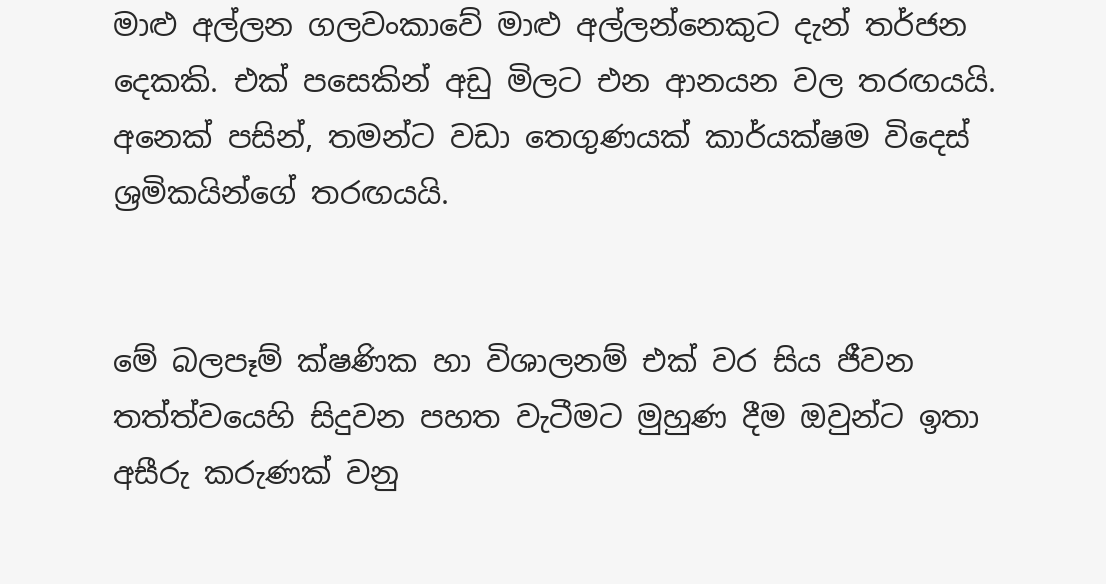මාළු අල්ලන ගලවංකාවේ මාළු අල්ලන්නෙකුට දැන් තර්ජන දෙකකි. එක් පසෙකින් අඩු මිලට එන ආනයන වල තරඟයයි. අනෙක් පසින්, තමන්ට වඩා තෙගුණයක් කාර්යක්ෂම විදෙස් ශ්‍රමිකයින්ගේ තරඟයයි.


මේ බලපෑම් ක්ෂණික හා විශාලනම් එක් වර සිය ජීවන තත්ත්වයෙහි සිදුවන පහත වැටීමට මුහුණ දීම ඔවුන්ට ඉතා අසීරු කරුණක් වනු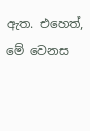ඇත. එහෙත්, මේ වෙනස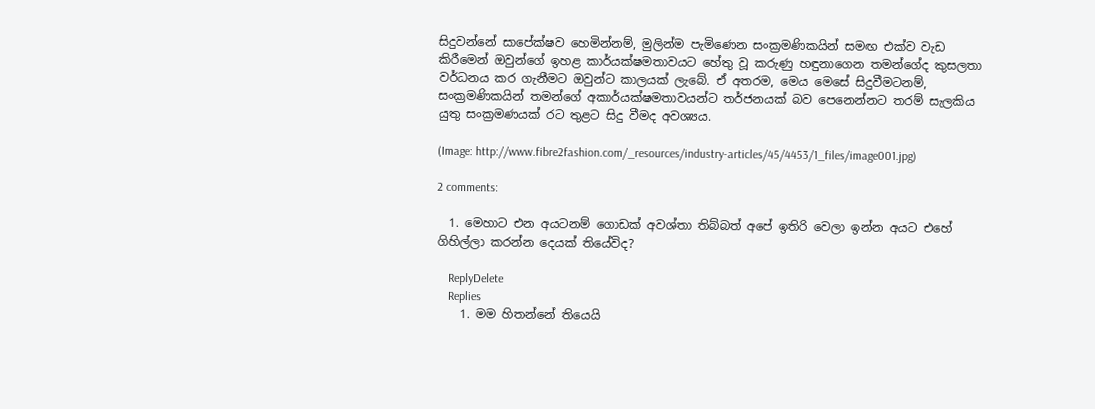සිදුවන්නේ සාපේක්ෂව හෙමින්නම්, මුලින්ම පැමිණෙන සංක්‍රමණිකයින් සමඟ එක්ව වැඩ කිරීමෙන් ඔවුන්ගේ ඉහළ කාර්යක්ෂමතාවයට හේතු වූ කරුණු හඳුනාගෙන තමන්ගේද කුසලතා වර්ධනය කර ගැනීමට ඔවුන්ට කාලයක් ලැබේ. ඒ අතරම, මෙය මෙසේ සිදුවීමටනම්, සංක්‍රමණිකයින් තමන්ගේ අකාර්යක්ෂමතාවයන්ට තර්ජනයක් බව පෙනෙන්නට තරම් සැලකිය යුතු සංක්‍රමණයක් රට තුළට සිදු වීමද අවශ්‍යය.

(Image: http://www.fibre2fashion.com/_resources/industry-articles/45/4453/1_files/image001.jpg)

2 comments:

  1. මෙහාට එන අයටනම් ගොඩක් අවශ්තා තිබ්බත් අපේ ඉතිරි වෙලා ඉන්න අයට එහේ ගිහිල්ලා කරන්න දෙයක් තියේවිද?

    ReplyDelete
    Replies
    1. මම හිතන්නේ තියෙයි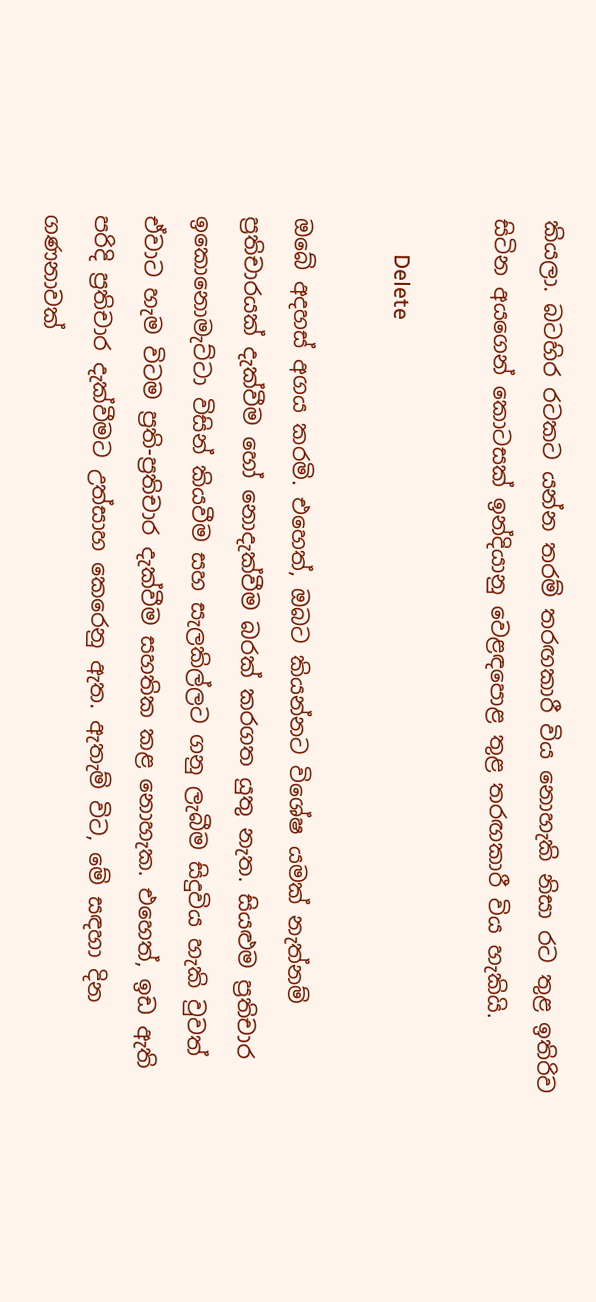කියලා. බටහිර රටකට යන්න තරම් තරඟකාරී විය නොහැකි නිසා රට තුළ ඉතිරිව සිටින අයගෙන් කොටසක් ඉන්දියානු වෙළඳපොළ තුළ තරඟකාරී විය හැකියි.

      Delete

ඔබේ අදහස් අගය කරමි. එහෙත්, ඔබට කියන්නට විශේෂ යමක් නැත්නම් ප්‍රතිචාරයක් දැක්වීම හෝ නොදැක්වීම බරක් කරගත යුතු නැත. සියළුම ප්‍රතිචාර ඉකොනොමැට්ටා විසින් කියවීම සහ සැලකිල්ලට ගනු ලැබීම සිදුවිය හැකි වුවත් ඒවාට හැම විටම ප්‍රති-ප්‍රතිචාර දැක්වීම සහතික කළ නොහැක. එහෙත්, ඉඩ ඇති පරිදි ප්‍රතිචාර දැක්වීමට උත්සාහ කෙරෙනු ඇත. ඇතැම් විට, මේ සඳහා දින ගණනාවක්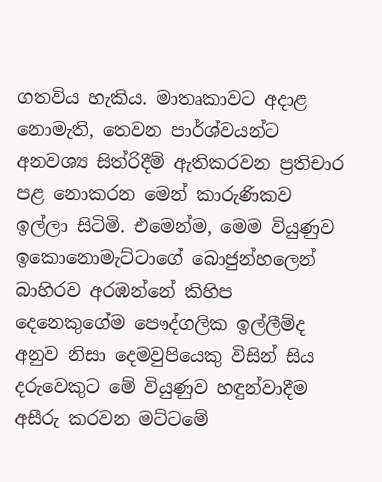ගතවිය හැකිය. මාතෘකාවට අදාළ නොමැති, තෙවන පාර්ශ්වයන්ට අනවශ්‍ය සිත්රිදීම් ඇතිකරවන ප්‍රතිචාර පළ නොකරන මෙන් කාරුණිකව ඉල්ලා සිටිමි. එමෙන්ම, මෙම වියුණුව ඉකොනොමැට්ටාගේ බොජුන්හලෙන් බාහිරව අරඹන්නේ කිහිප දෙනෙකුගේම පෞද්ගලික ඉල්ලීම්ද අනුව නිසා දෙමවුපියෙකු විසින් සිය දරුවෙකුට මේ වියුණුව හඳුන්වාදීම අසීරු කරවන මට්ටමේ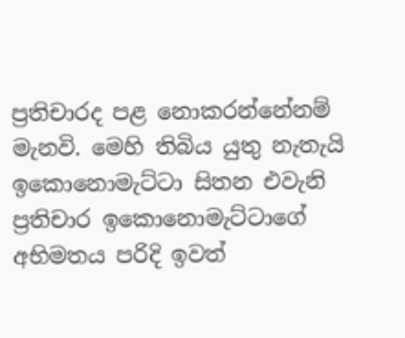ප්‍රතිචාරද පළ නොකරන්නේනම් මැනවි. මෙහි තිබිය යුතු නැතැයි ඉකොනොමැට්ටා සිතන එවැනි ප්‍රතිචාර ඉකොනොමැට්ටාගේ අභිමතය පරිදි ඉවත්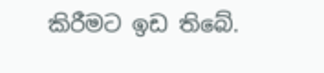කිරීමට ඉඩ තිබේ.